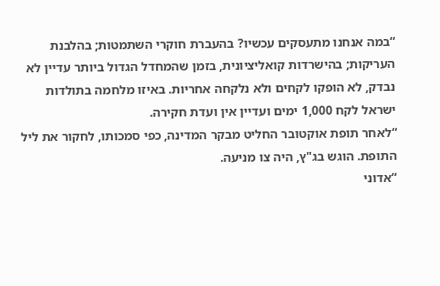“במה אנחנו מתעסקים עכשיו? בהעברת חוקרי השתמטות; בהלבנת העריקות; בהישרדות קואליציונית, בזמן שהמחדל הגדול ביותר עדיין לא נבדק, לא הופקו לקחים ולא נלקחה אחריות. באיזו מלחמה בתולדות ישראל לקח 1,000 ימים ועדיין אין ועדת חקירה.
“לאחר תופת אוקטובר החליט מבקר המדינה, כפי סמכותו, לחקור את ליל התופת. הוגש בג"ץ, היה צו מניעה.
“אדוני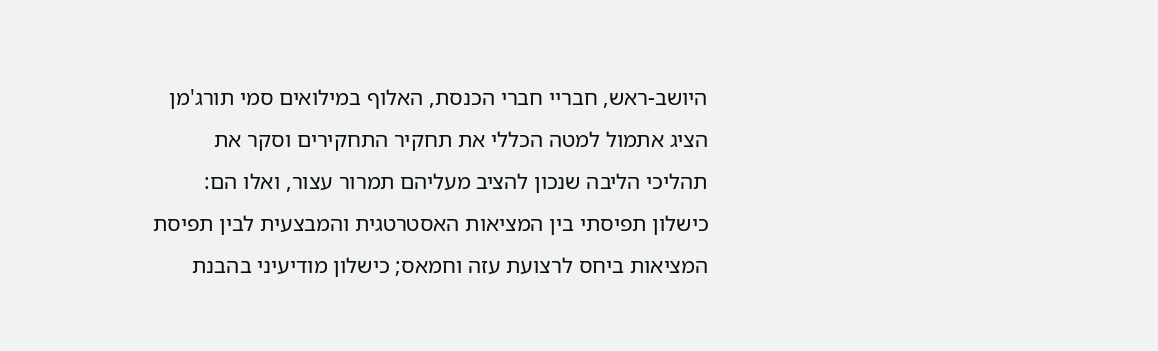היושב-ראש, חבריי חברי הכנסת, האלוף במילואים סמי תורג'מן הציג אתמול למטה הכללי את תחקיר התחקירים וסקר את תהליכי הליבה שנכון להציב מעליהם תמרור עצור, ואלו הם: כישלון תפיסתי בין המציאות האסטרטגית והמבצעית לבין תפיסת המציאות ביחס לרצועת עזה וחמאס; כישלון מודיעיני בהבנת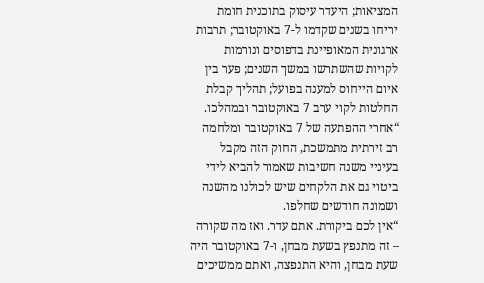המציאות; היעדר עיסוק בתוכנית חומת יריחו בשנים שקדמו ל-7 באוקטובר; תרבות ארגונית המאופיינת בדפוסים ונורמות לקויות שהשתרשו במשך השנים; פער בין איום הייחוס למענה בפועל; תהליך קבלת החלטות לקוי ערב 7 באוקטובר ובמהלכו.
“אחרי ההפתעה של 7 באוקטובר ומלחמה רב זירתית מתמשכת, החוק הזה מקבל בעיניי משנה חשיבות שאמור להביא לידי ביטוי גם את הלקחים שיש לכולנו מהשנה ושמונה חודשים שחלפו.
“אין לכם ביקורת. אתם עדר. ואז מה שקורה – זה מתנפץ בשעת מבחן, ו-7 באוקטובר היה שעת מבחן, והיא התנפצה, ואתם ממשיכים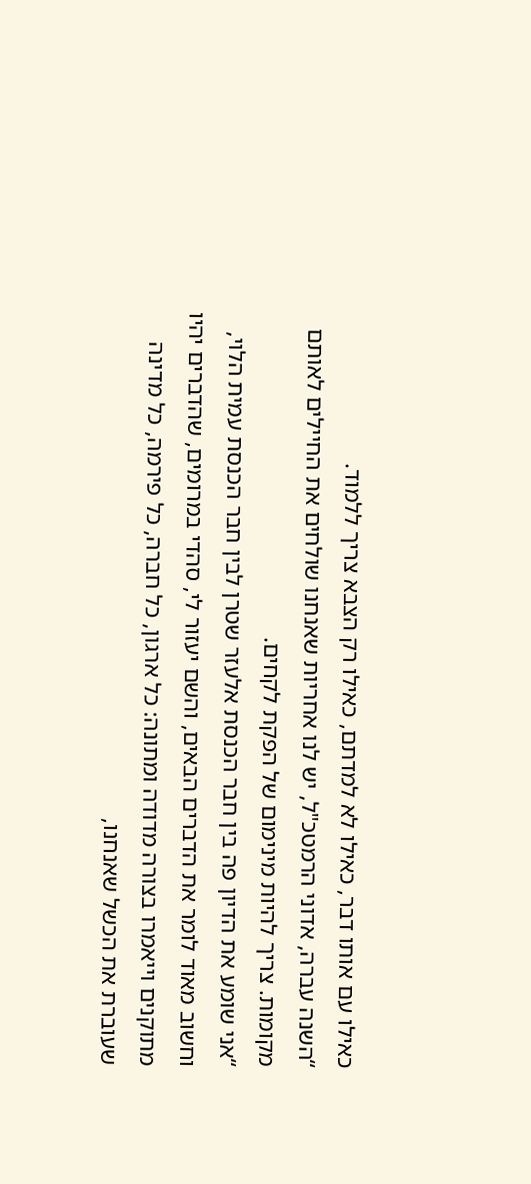כאילו עם אותו דבר, כאילו לא למדתם, כאילו רק הצבא צריך ללמוד.
“השנה עברה, אדוני הרמטכ"ל, יש לנו אחריות שאנחנו שולחים את החיילים לאותם מקומות. צריך להיות מינימום של הפקת לקחים.
“אני שומע את הדיון פה בין חבר הכנסת אלעזר שטרן לבין חבר הכנסת עמית הלוי, וחשוב מאוד לומר את הדברים הבאים, והשם יעזור לי, סהדי במרומים, שהדברים יהיו מתוקנים וייאמרו בצורה מדודה ומתונה: כל ארגון, כל חברה, כל פירמה, כל מדינה שעוברת את הכשל שאנחנו,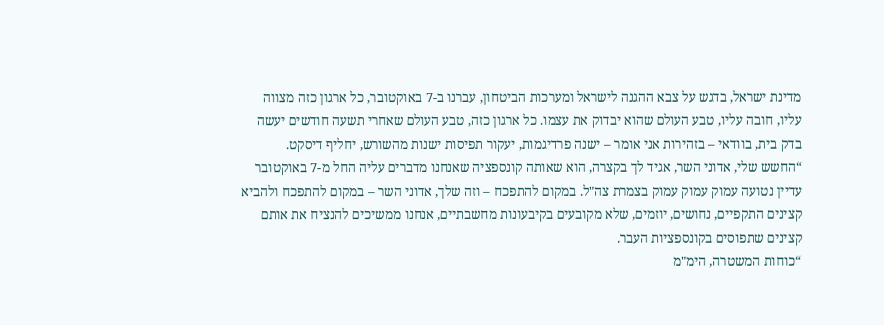מדינת ישראל, בדגש על צבא ההגנה לישראל ומערכות הביטחון, עברנו ב-7 באוקטובר, כל ארגון כזה מצווה עליו, חובה עליו, טבע העולם שהוא יבדוק את עצמו. כל ארגון כזה, טבע העולם שאחרי תשעה חודשים יעשה בדק בית, בוודאי – בזהירות אני אומר – ישנה פרדיגמות, יעקור תפיסות ישנות מהשורש, יחליף דיסקט.
“החשש שלי, אדוני השר, אגיד לך בקצרה, הוא שאותה קונספציה שאנחנו מדברים עליה החל מ-7 באוקטובר עדיין נטועה עמוק עמוק עמוק בצמרת צה"ל. במקום להתפכח – וזה שלך, אדוני השר – במקום להתפכח ולהביא קצינים התקפיים, נחושים, יוזמים, שלא מקובעים בקיבעונות מחשבתיים, אנחנו ממשיכים להנציח את אותם קצינים שתפוסים בקונספציות העבר.
“כוחות המשטרה, הימ"מ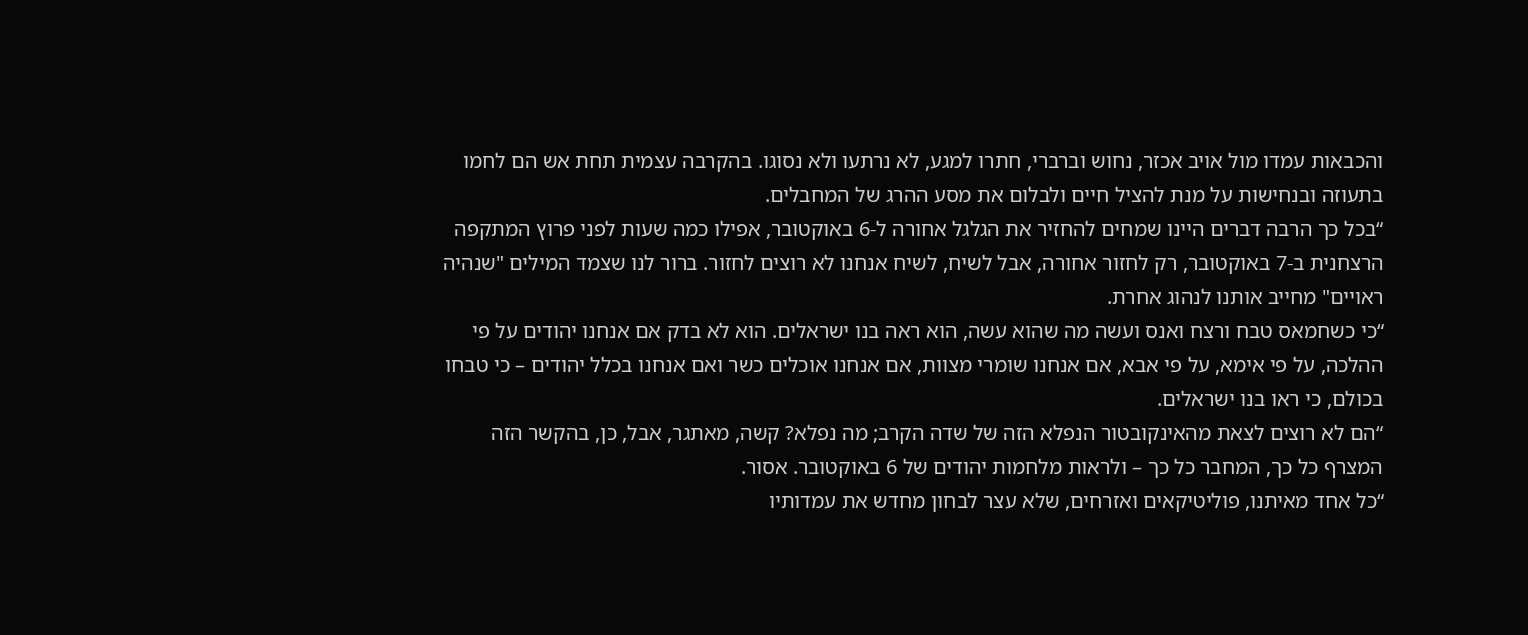והכבאות עמדו מול אויב אכזר, נחוש וברברי, חתרו למגע, לא נרתעו ולא נסוגו. בהקרבה עצמית תחת אש הם לחמו בתעוזה ובנחישות על מנת להציל חיים ולבלום את מסע ההרג של המחבלים.
“בכל כך הרבה דברים היינו שמחים להחזיר את הגלגל אחורה ל-6 באוקטובר, אפילו כמה שעות לפני פרוץ המתקפה הרצחנית ב-7 באוקטובר, רק לחזור אחורה, אבל לשיח, לשיח אנחנו לא רוצים לחזור. ברור לנו שצמד המילים "שנהיה ראויים" מחייב אותנו לנהוג אחרת.
“כי כשחמאס טבח ורצח ואנס ועשה מה שהוא עשה, הוא ראה בנו ישראלים. הוא לא בדק אם אנחנו יהודים על פי ההלכה, על פי אימא, על פי אבא, אם אנחנו שומרי מצוות, אם אנחנו אוכלים כשר ואם אנחנו בכלל יהודים – כי טבחו בכולם, כי ראו בנו ישראלים.
“הם לא רוצים לצאת מהאינקובטור הנפלא הזה של שדה הקרב; מה נפלא? קשה, מאתגר, אבל, כן, בהקשר הזה המצרף כל כך, המחבר כל כך – ולראות מלחמות יהודים של 6 באוקטובר. אסור.
“כל אחד מאיתנו, פוליטיקאים ואזרחים, שלא עצר לבחון מחדש את עמדותיו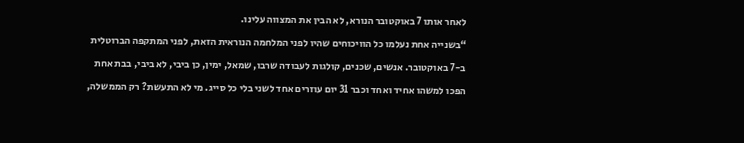לאחר אותו 7 באוקטובר הנורא, לא הבין את המצווה עלינו.
“בשנייה אחת נעלמו כל הוויכוחים שהיו לפני המלחמה הנוראית הזאת, לפני המתקפה הברוטלית ב-7 באוקטובר. אנשים, שכנים, קולגות לעבודה שרבו, שמאל, ימין, כן ביבי, לא ביבי, בבת אחת הפכו למשהו אחיד ואחד וכבר 31 יום עוזרים אחד לשני בלי כל סייג. מי לא התעשת? רק הממשלה,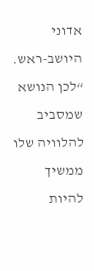אדוני היושב-ראש.
“לכן הנושא שמסביב להלוויה שלו ממשיך להיות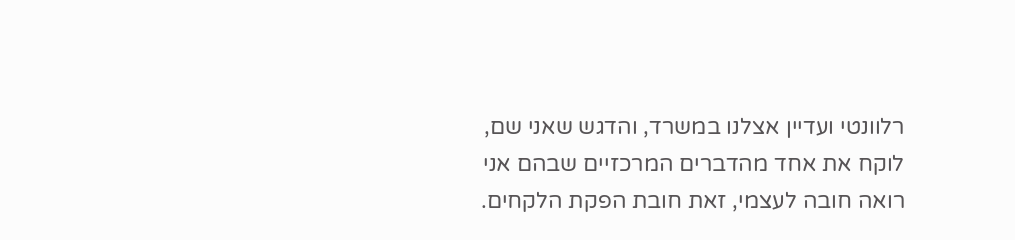רלוונטי ועדיין אצלנו במשרד, והדגש שאני שם, לוקח את אחד מהדברים המרכזיים שבהם אני רואה חובה לעצמי, זאת חובת הפקת הלקחים.